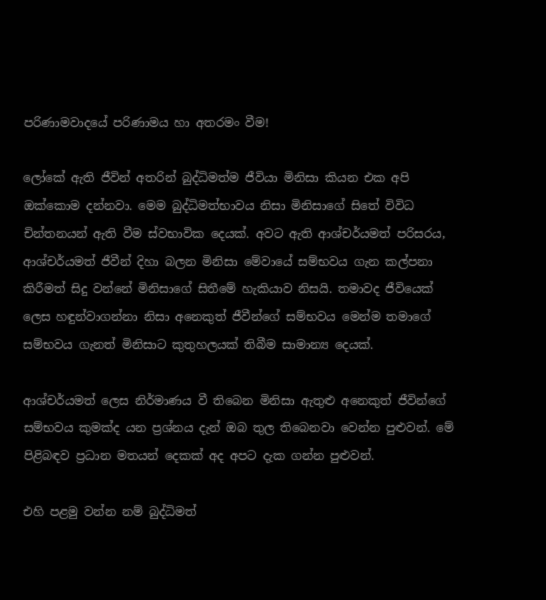පරිණාමවාදයේ පරිණාමය හා අතරමං වීම!

ලෝකේ ඇති ජීවින් අතරින් බුද්ධිමත්ම ජීවියා මිනිසා කියන එක අපි ඔක්කොම දන්නවා. මෙම බුද්ධිමත්භාවය නිසා මිනිසාගේ සිතේ විවිධ චින්තනයන් ඇති වීම ස්වභාවික දෙයක්. අවට ඇති ආශ්චර්යමත් පරිසරය, ආශ්චර්යමත් ජීවීන් දිහා බලන මිනිසා මේවායේ සම්භවය ගැන කල්පනා කිරීමත් සිදු වන්නේ මිනිසාගේ සිතීමේ හැකියාව නිසයි. තමාවද ජීවියෙක් ලෙස හඳුන්වාගන්නා නිසා අනෙකුත් ජීවීන්ගේ සම්භවය මෙන්ම තමාගේ සම්භවය ගැනත් මිනිසාට කුතුහලයක් තිබීම සාමාන්‍ය දෙයක්.

ආශ්චර්යමත් ලෙස නිර්මාණය වී තිබෙන මිනිසා ඇතුළු අනෙකුත් ජීවින්ගේ සම්භවය කුමක්ද යන ප්‍රශ්නය දැන් ඔබ තුල තිබෙනවා වෙන්න පුළුවන්. මේ පිළිබඳව ප්‍රධාන මතයන් දෙකක් අද අපට දැක ගන්න පුළුවන්.

එහි පළමු වන්න නම් බුද්ධිමත්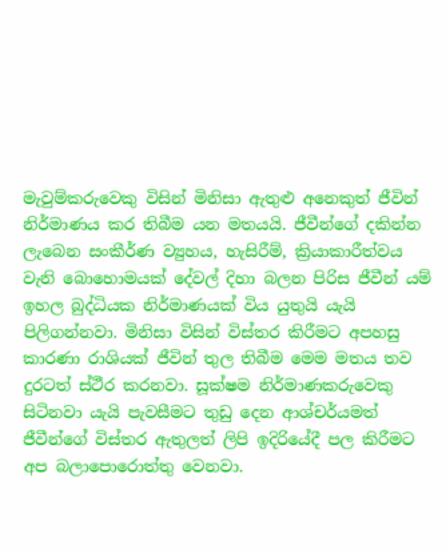මැවුම්කරුවෙකු විසින් මිනිසා ඇතුළු අනෙකුත් ජීවින් නිර්මාණය කර තිබීම යන මතයයි. ජීවීන්ගේ දකින්න ලැබෙන සංකීර්ණ ව්‍යුහය, හැසිරීම්, ක්‍රියාකාරීත්වය වැනි බොහොමයක් දේවල් දිහා බලන පිරිස ජීවීන් යම් ඉහල බුද්ධියක නිර්මාණයක් විය යුතුයි යැයි පිලිගන්නවා. මිනිසා විසින් විස්තර කිරීමට අපහසු කාරණා රාශියක් ජීවින් තුල තිබීම මෙම මතය තව දුරටත් ස්ථීර කරනවා. සූක්ෂම නිර්මාණකරුවෙකු සිටිනවා යැයි පැවසීමට තුඩු දෙන ආශ්චර්යමත් ජීවීන්ගේ විස්තර ඇතුලත් ලිපි ඉදිරියේදී පල කිරීමට අප බලාපොරොත්තු වෙනවා.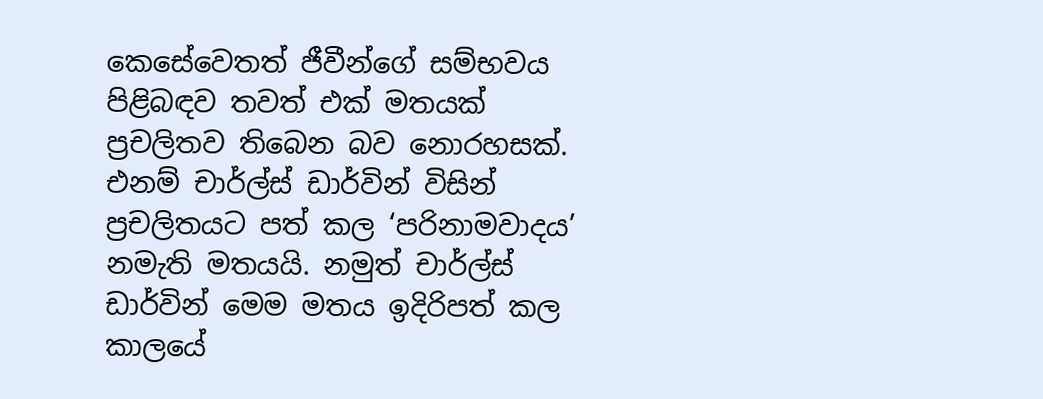කෙසේවෙතත් ජීවීන්ගේ සම්භවය පිළිබඳව තවත් එක් මතයක් ප්‍රචලිතව තිබෙන බව නොරහසක්. එනම් චාර්ල්ස් ඩාර්වින් විසින් ප්‍රචලිතයට පත් කල ‘පරිනාමවාදය’ නමැති මතයයි. නමුත් චාර්ල්ස් ඩාර්වින් මෙම මතය ඉදිරිපත් කල කාලයේ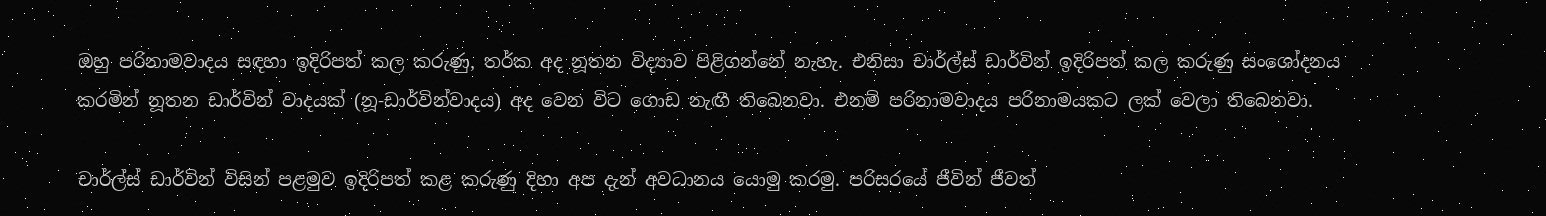ඔහු පරිනාමවාදය සඳහා ඉදිරිපත් කල කරුණු, තර්ක අද නූතන විද්‍යාව පිළිගන්නේ නැහැ. එනිසා චාර්ල්ස් ඩාර්වින් ඉදිරිපත් කල කරුණු සංශෝදනය කරමින් නූතන ඩාර්වින් වාදයක් (නූ-ඩාර්වින්වාදය) අද වෙන විට ගොඩ නැඟී තිබෙනවා. එනම් පරිනාමවාදය පරිනාමයකට ලක් වෙලා තිබෙනවා.

චාර්ල්ස් ඩාර්වින් විසින් පළමුව ඉදිරිපත් කළ කරුණු දිහා අප දැන් අවධානය යොමු කරමු. පරිසරයේ ජීවින් ජීවත්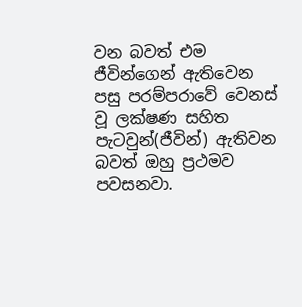වන බවත් එම ජීවින්ගෙන් ඇතිවෙන පසු පරම්පරාවේ වෙනස් වූ ලක්ෂණ සහිත පැටවුන්(ජීවින්) ඇතිවන බවත් ඔහු ප්‍රථමව පවසනවා.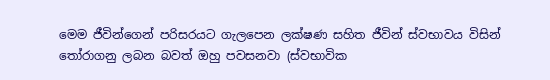මෙම ජීවින්ගෙන් පරිසරයට ගැලපෙන ලක්ෂණ සහිත ජීවින් ස්වභාවය විසින් තෝරාගනු ලබන බවත් ඔහු පවසනවා (ස්වභාවික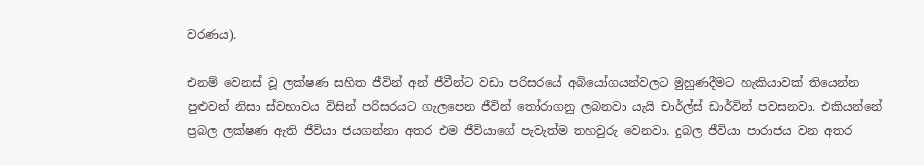වරණය).

එනම් වෙනස් වූ ලක්ෂණ සහිත ජීවින් අන් ජීවීන්ට වඩා පරිසරයේ අබියෝගයන්වලට මුහුණදීමට හැකියාවක් තියෙන්න පුළුවන් නිසා ස්වභාවය විසින් පරිසරයට ගැලපෙන ජීවින් තෝරාගනු ලබනවා යැයි චාර්ල්ස් ඩාර්වින් පවසනවා. එකියන්නේ ප්‍රබල ලක්ෂණ ඇති ජීවියා ජයගන්නා අතර එම ජීවියාගේ පැවැත්ම තහවුරු වෙනවා. දුබල ජීවියා පාරාජය වන අතර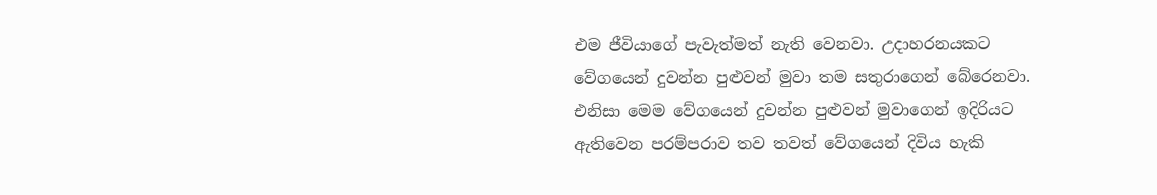එම ජීවියාගේ පැවැත්මත් නැති වෙනවා. උදාහරනයකට වේගයෙන් දුවන්න පුළුවන් මුවා තම සතුරාගෙන් බේරෙනවා. එනිසා මෙම වේගයෙන් දුවන්න පුළුවන් මුවාගෙන් ඉදිරියට ඇතිවෙන පරම්පරාව තව තවත් වේගයෙන් දිවිය හැකි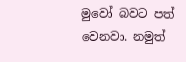මුවෝ බවට පත් වෙනවා. නමුත්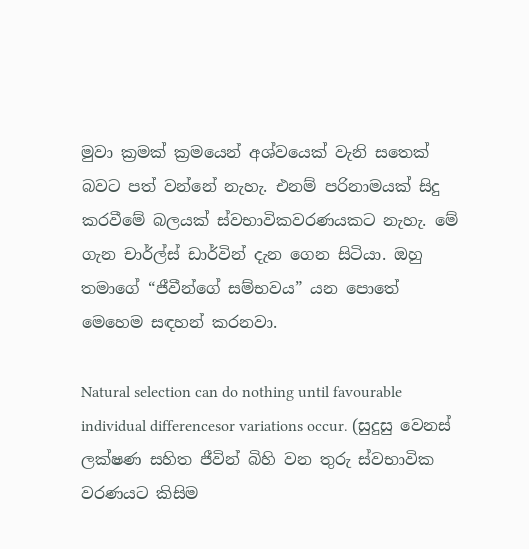මුවා ක්‍රමක් ක්‍රමයෙන් අශ්වයෙක් වැනි සතෙක් බවට පත් වන්නේ නැහැ. එනම් පරිනාමයක් සිදු කරවීමේ බලයක් ස්වභාවිකවරණයකට නැහැ. මේ ගැන චාර්ල්ස් ඩාර්වින් දැන ගෙන සිටියා. ඔහු තමාගේ “ජීවීන්ගේ සම්භවය” යන පොතේ මෙහෙම සඳහන් කරනවා.

Natural selection can do nothing until favourable individual differencesor variations occur. (සුදුසු වෙනස් ලක්ෂණ සහිත ජීවින් බිහි වන තුරු ස්වභාවික වරණයට කිසිම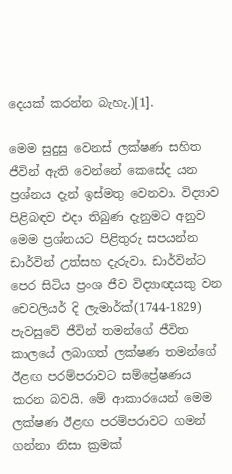දෙයක් කරන්න බැහැ.)[1].

මෙම සුදුසු වෙනස් ලක්ෂණ සහිත ජීවින් ඇති වෙන්නේ කෙසේද යන ප්‍රශ්නය දැන් ඉස්මතු වෙනවා. විද්‍යාව පිළිබඳව එදා තිබුණ දැනුමට අනුව මෙම ප්‍රශ්නයට පිළිතුරු සපයන්න ඩාර්වින් උත්සහ දැරුවා. ඩාර්වින්ට පෙර සිටිය ප්‍රංශ ජීව විද්‍යාඥයකු වන චෙවලියර් දි ලැමාර්ක්(1744-1829) පැවසුවේ ජීවින් තමන්ගේ ජීවිත කාලයේ ලබාගත් ලක්ෂණ තමන්ගේ ඊළඟ පරම්පරාවට සම්ප්‍රේෂණය කරන බවයි. මේ ආකාරයෙන් මෙම ලක්ෂණ ඊළඟ පරම්පරාවට ගමන් ගන්නා නිසා ක්‍රමක්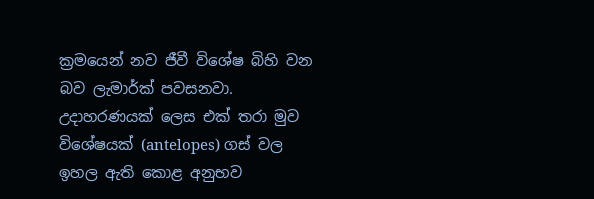ක්‍රමයෙන් නව ජීවී විශේෂ බිහි වන බව ලැමාර්ක් පවසනවා. උදාහරණයක් ලෙස එක් තරා මුව විශේෂයක් (antelopes) ගස් වල ඉහල ඇති කොළ අනුභව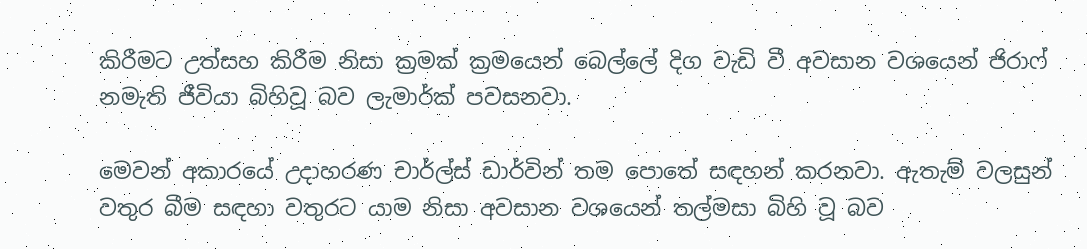කිරීමට උත්සහ කිරීම නිසා ක්‍රමක් ක්‍රමයෙන් බෙල්ලේ දිග වැඩි වී අවසාන වශයෙන් ජිරාෆ් නමැති ජීවියා බිහිවූ බව ලැමාර්ක් පවසනවා.

මෙවන් අකාරයේ උදාහරණ චාර්ල්ස් ඩාර්වින් තම පොතේ සඳහන් කරනවා. ඇතැම් වලසුන් වතුර බීම සඳහා වතුරට යාම නිසා අවසාන වශයෙන් තල්මසා බිහි වූ බව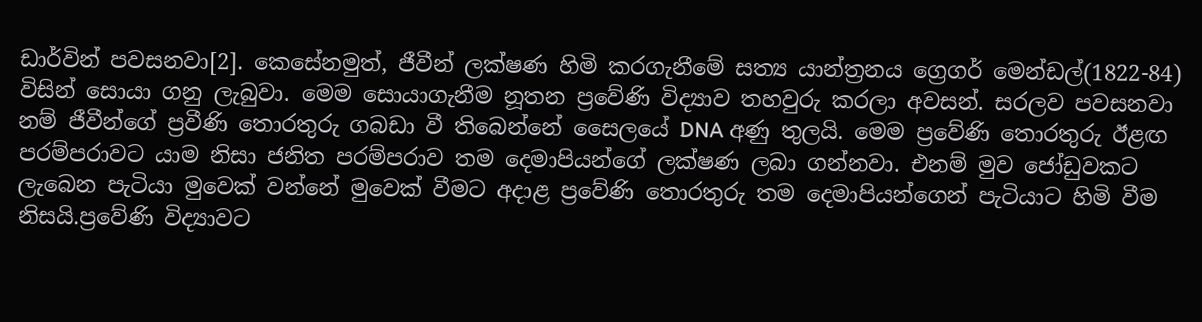ඩාර්වින් පවසනවා[2]. කෙසේනමුත්, ජීවීන් ලක්ෂණ හිමි කරගැනීමේ සත්‍ය යාන්ත්‍රනය ග්‍රෙගර් මෙන්ඩල්(1822-84) විසින් සොයා ගනු ලැබුවා. මෙම සොයාගැනීම නූතන ප්‍රවේණි විද්‍යාව තහවුරු කරලා අවසන්. සරලව පවසනවා නම් ජීවීන්ගේ ප්‍රවීණි තොරතුරු ගබඩා වී තිබෙන්නේ සෛලයේ DNA අණු තුලයි. මෙම ප්‍රවේණි තොරතුරු ඊළඟ පරම්පරාවට යාම නිසා ජනිත පරම්පරාව තම දෙමාපියන්ගේ ලක්ෂණ ලබා ගන්නවා. එනම් මුව ජෝඩුවකට ලැබෙන පැටියා මුවෙක් වන්නේ මුවෙක් වීමට අදාළ ප්‍රවේණි තොරතුරු තම දෙමාපියන්ගෙන් පැටියාට හිමි වීම නිසයි.ප්‍රවේණි විද්‍යාවට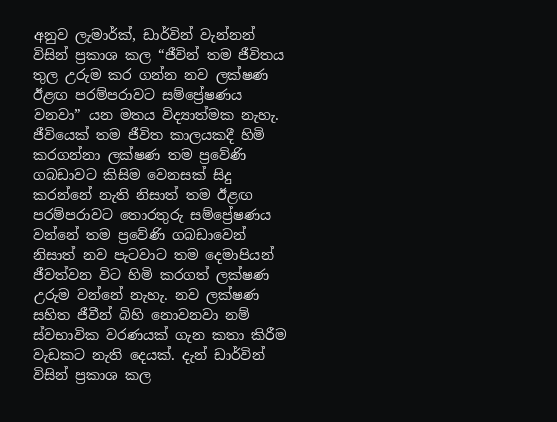අනුව ලැමාර්ක්, ඩාර්වින් වැන්නන් විසින් ප්‍රකාශ කල “ජීවින් තම ජීවිතය තුල උරුම කර ගන්න නව ලක්ෂණ ඊළඟ පරම්පරාවට සම්ප්‍රේෂණය වනවා” යන මතය විද්‍යාත්මක නැහැ. ජීවියෙක් තම ජීවිත කාලයකදී හිමි කරගන්නා ලක්ෂණ තම ප්‍රවේණි ගබඩාවට කිසිම වෙනසක් සිදු කරන්නේ නැති නිසාත් තම ඊළඟ පරම්පරාවට තොරතුරු සම්ප්‍රේෂණය වන්නේ තම ප්‍රවේණි ගබඩාවෙන් නිසාත් නව පැටවාට තම දෙමාපියන් ජීවත්වන විට හිමි කරගත් ලක්ෂණ උරුම වන්නේ නැහැ. නව ලක්ෂණ සහිත ජීවීන් බිහි නොවනවා නම් ස්වභාවික වරණයක් ගැන කතා කිරීම වැඩකට නැති දෙයක්. දැන් ඩාර්වින් විසින් ප්‍රකාශ කල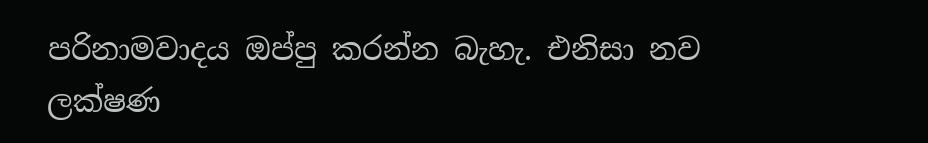පරිනාමවාදය ඔප්පු කරන්න බැහැ. එනිසා නව ලක්ෂණ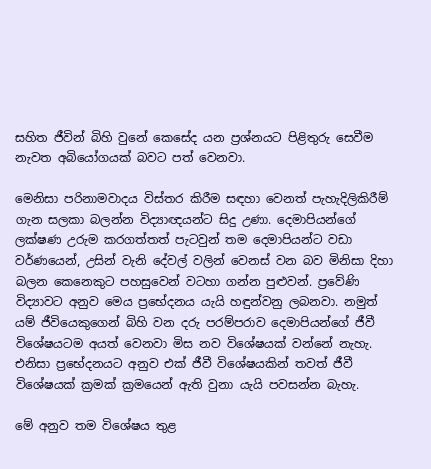සහිත ජීවින් බිහි වුනේ කෙසේද යන ප්‍රශ්නයට පිළිතුරු සෙවීම නැවත අබියෝගයක් බවට පත් වෙනවා.

මෙනිසා පරිනාමවාදය විස්තර කිරීම සඳහා වෙනත් පැහැදිලිකිරීම් ගැන සලකා බලන්න විද්‍යාඥයන්ට සිදු උණා. දෙමාපියන්ගේ ලක්ෂණ උරුම කරගත්තත් පැටවුන් තම දෙමාපියන්ට වඩා වර්ණයෙන්, උසින් වැනි දේවල් වලින් වෙනස් වන බව මිනිසා දිහා බලන කෙනෙකුට පහසුවෙන් වටහා ගන්න පුළුවන්. ප්‍රවේණි විද්‍යාවට අනුව මෙය ප්‍රභේදනය යැයි හඳුන්වනු ලබනවා. නමුත් යම් ජීවියෙකුගෙන් බිහි වන දරු පරම්පරාව දෙමාපියන්ගේ ජීවී විශේෂයටම අයත් වෙනවා මිස නව විශේෂයක් වන්නේ නැහැ. එනිසා ප්‍රභේදනයට අනුව එක් ජීවී විශේෂයකින් තවත් ජීවී විශේෂයක් ක්‍රමක් ක්‍රමයෙන් ඇති වුනා යැයි පවසන්න බැහැ.

මේ අනුව තම විශේෂය තුළ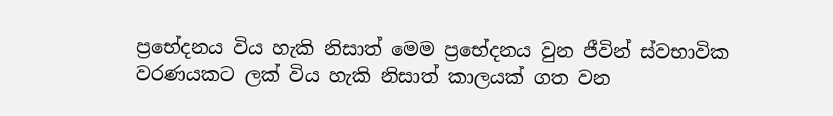ප්‍රභේදනය විය හැකි නිසාත් මෙම ප්‍රභේදනය වුන ජීවින් ස්වභාවික වරණයකට ලක් විය හැකි නිසාත් කාලයක් ගත වන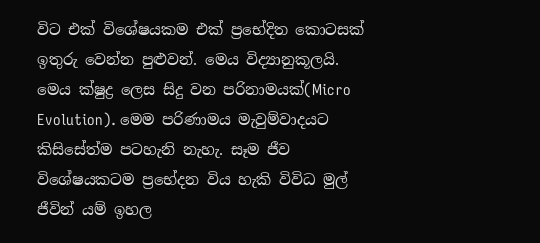විට එක් විශේෂයකම එක් ප්‍රභේදිත කොටසක් ඉතුරු වෙන්න පුළුවන්. මෙය විද්‍යානුකූලයි. මෙය ක්ෂුද්‍ර ලෙස සිදු වන පරිනාමයක්(Micro Evolution). මෙම පරිණාමය මැවුම්වාදයට කිසිසේත්ම පටහැනි නැහැ. සෑම ජීව විශේෂයකටම ප්‍රභේදන විය හැකි විවිධ මුල් ජීවින් යම් ඉහල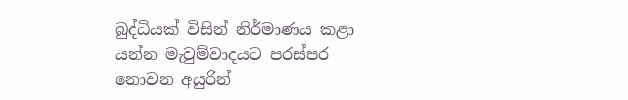බුද්ධියක් විසින් නිර්මාණය කළා යන්න මැවුම්වාදයට පරස්පර නොවන අයුරින්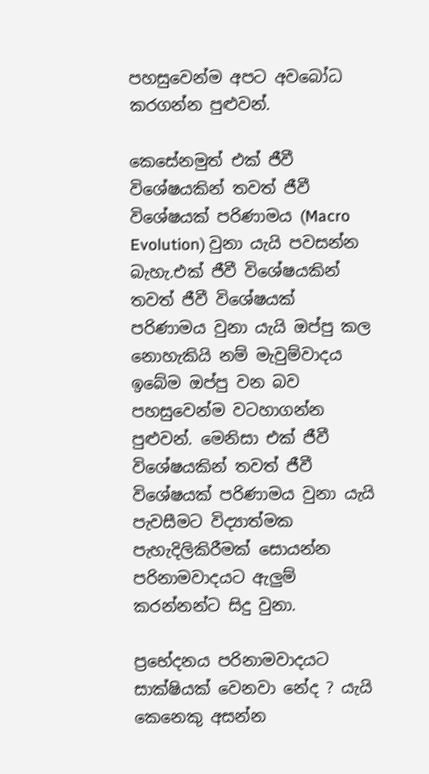පහසුවෙන්ම අපට අවබෝධ කරගන්න පුළුවන්.

කෙසේනමුත් එක් ජීවී විශේෂයකින් තවත් ජීවී විශේෂයක් පරිණාමය (Macro Evolution) වුනා යැයි පවසන්න බැහැ.එක් ජීවී විශේෂයකින් තවත් ජීවී විශේෂයක් පරිණාමය වුනා යැයි ඔප්පු කල නොහැකියි නම් මැවුම්වාදය ඉබේම ඔප්පු වන බව පහසුවෙන්ම වටහාගන්න පුළුවන්. මෙනිසා එක් ජීවී විශේෂයකින් තවත් ජීවී විශේෂයක් පරිණාමය වුනා යැයි පැවසීමට විද්‍යාත්මක පැහැදිලිකිරීමක් සොයන්න පරිනාමවාදයට ඇලුම් කරන්නන්ට සිදු වුනා.

ප්‍රභේදනය පරිනාමවාදයට සාක්ෂියක් වෙනවා නේද ? යැයි කෙනෙකු අසන්න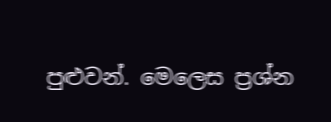පුළුවන්. මෙලෙස ප්‍රශ්න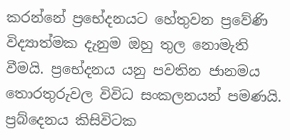කරන්නේ ප්‍රභේදනයට හේතුවන ප්‍රවේණි විද්‍යාත්මක දැනුම ඔහු තුල නොමැති වීමයි. ප්‍රභේදනය යනු පවතින ජානමය තොරතුරුවල විවිධ සංකලනයන් පමණයි. ප්‍රබ්දෙනය කිසිවිටක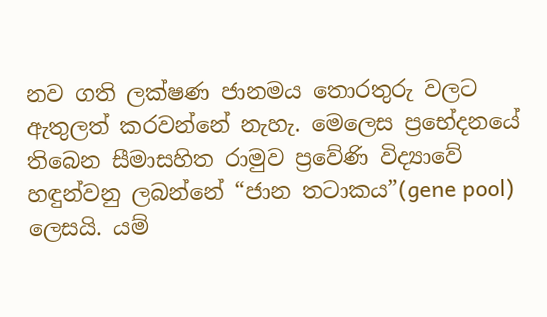නව ගති ලක්ෂණ ජානමය තොරතුරු වලට ඇතුලත් කරවන්නේ නැහැ. මෙලෙස ප්‍රභේදනයේ තිබෙන සීමාසහිත රාමුව ප්‍රවේණි විද්‍යාවේ හඳුන්වනු ලබන්නේ “ජාන තටාකය”(gene pool) ලෙසයි. යම්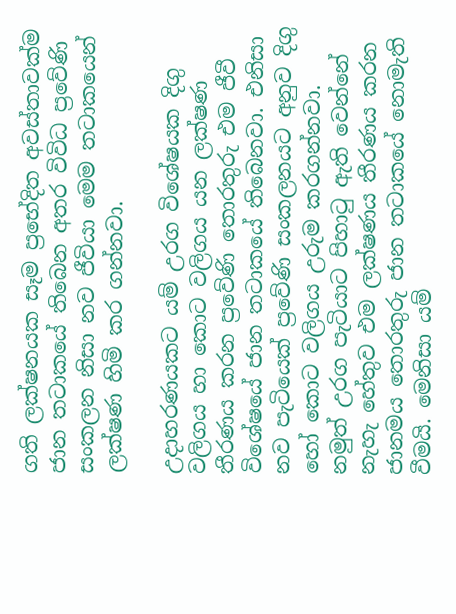ගති ලක්ෂනයක සෑම ප්‍රභේදිත අවස්තාවක්ම ජාන තටාකයේ තිබෙන අතර විවිධ ප්‍රවේණි සංකලන නිසා නව ජීවියා මෙම තටාකයෙන් ලක්ෂණ හිමි කර ගන්නවා.

උදාහරණයකට යම් උරග විශේෂයක දිගු වලිගය හා කොට වලිගය යන ලක්ෂණ තීරණය කරන ප්‍රවේණි තොරතුරු එම ජීවී විශේෂයේ ජාන තටාකයේ තිබෙනවා. එනිසා නව පැටියෙක් ප්‍රවේණි සංකලනයට අනුව දිගු හෝ කොට වලිගය උරුම කරගන්නවා. නමුත් උරග පැටියාට පිහාටු ඇති වෙන්නේ නැහැ හේතුව එම ලක්ෂණය තීරණය කරන ජානමය තොරතුරු ජාන තටාකයේ නොමැති වීමයි. මෙනිසා යම්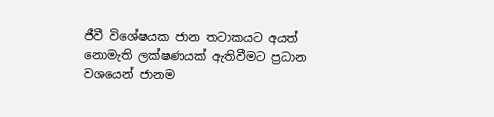ජීවී විශේෂයක ජාන තටාකයට අයත් නොමැති ලක්ෂණයක් ඇතිවීමට ප්‍රධාන වශයෙන් ජානම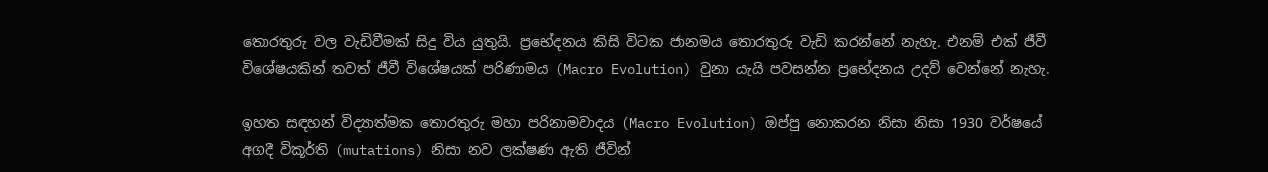තොරතුරු වල වැඩිවීමක් සිදු විය යුතුයි. ප්‍රභේදනය කිසි විටක ජානමය තොරතුරු වැඩි කරන්නේ නැහැ. එනම් එක් ජීවී විශේෂයකින් තවත් ජීවී විශේෂයක් පරිණාමය (Macro Evolution) වුනා යැයි පවසන්න ප්‍රභේදනය උදව් වෙන්නේ නැහැ.

ඉහත සඳහන් විද්‍යාත්මක තොරතුරු මහා පරිනාමවාදය (Macro Evolution) ඔප්පු නොකරන නිසා නිසා 1930 වර්ෂයේ අගදී විකූර්ති (mutations) නිසා නව ලක්ෂණ ඇති ජීවින්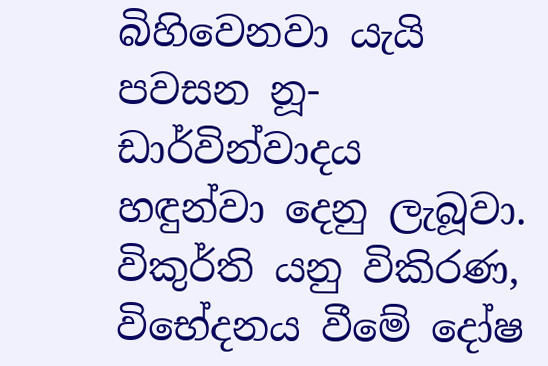බිහිවෙනවා යැයි පවසන නූ-ඩාර්වින්වාදය හඳුන්වා දෙනු ලැබූවා. විකුර්ති යනු විකිරණ, විභේදනය වීමේ දෝෂ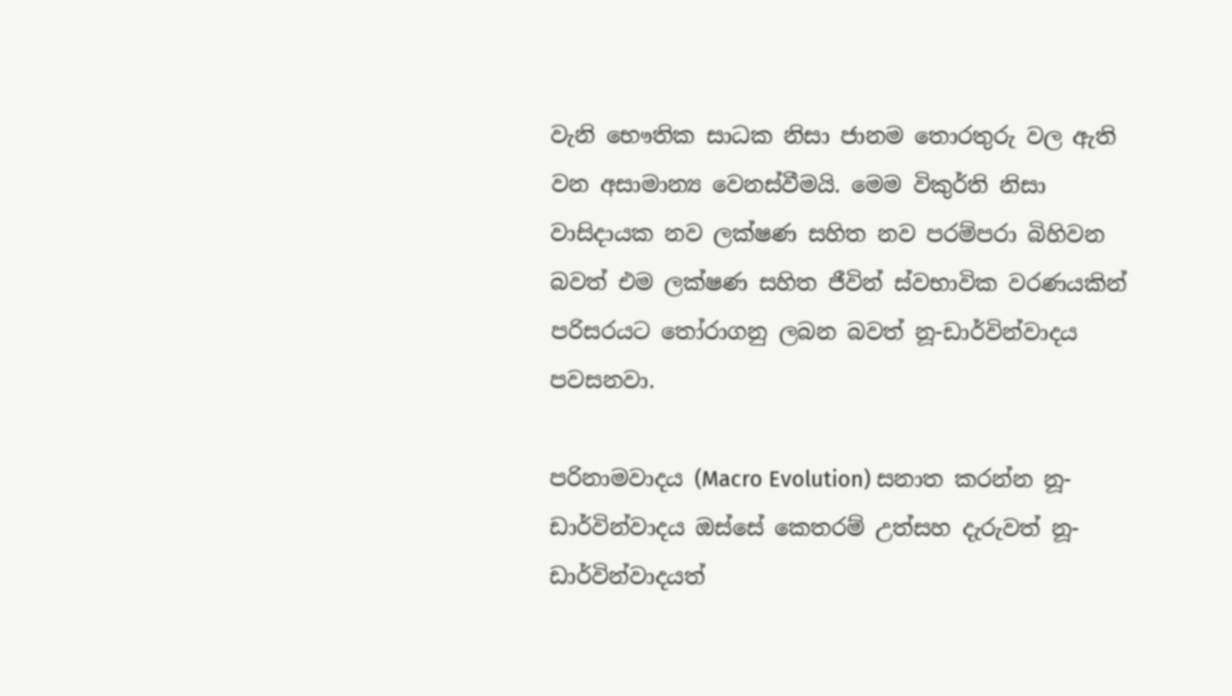වැනි භෞතික සාධක නිසා ජානම තොරතුරු වල ඇති වන අසාමාන්‍ය වෙනස්වීමයි. මෙම විකුර්ති නිසා වාසිදායක නව ලක්ෂණ සහිත නව පරම්පරා බිහිවන බවත් එම ලක්ෂණ සහිත ජීවින් ස්වභාවික වරණයකින් පරිසරයට තෝරාගනු ලබන බවත් නූ-ඩාර්වින්වාදය පවසනවා.

පරිනාමවාදය (Macro Evolution) සනාත කරන්න නූ-ඩාර්වින්වාදය ඔස්සේ කෙතරම් උත්සහ දැරුවත් නූ-ඩාර්වින්වාදයත්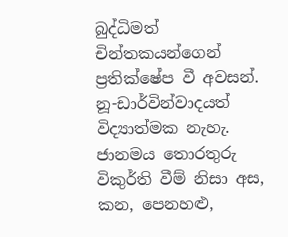බුද්ධිමත් චින්තකයන්ගෙන් ප්‍රතික්ෂේප වී අවසන්. නූ-ඩාර්වින්වාදයත් විද්‍යාත්මක නැහැ. ජානමය තොරතුරු විකුර්ති වීම් නිසා අස, කන, පෙනහළු,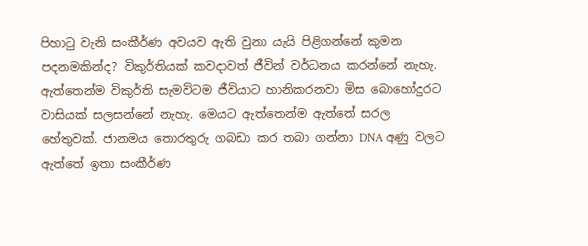පිහාටු වැනි සංකීර්ණ අවයව ඇති වුනා යැයි පිළිගන්නේ කුමන පදනමකින්ද? විකුර්තියක් කවදාවත් ජීවින් වර්ධනය කරන්නේ නැහැ. ඇත්තෙන්ම විකුර්ති සැමවිටම ජීවියාට හානිකරනවා මිස බොහෝදුරට වාසියක් සලසන්නේ නැහැ. මෙයට ඇත්තෙන්ම ඇත්තේ සරල හේතුවක්. ජානමය තොරතුරු ගබඩා කර තබා ගන්නා DNA අණු වලට ඇත්තේ ඉතා සංකීර්ණ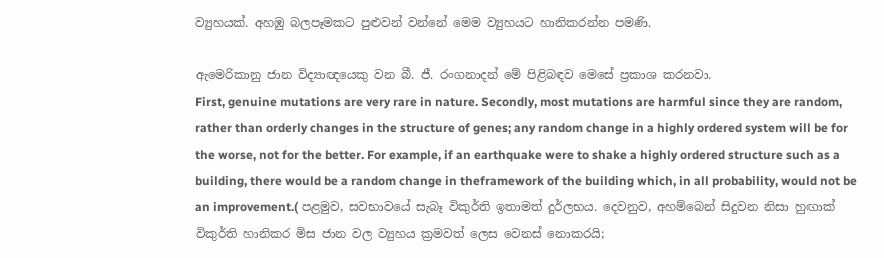ව්‍යුහයක්. අහඹු බලපෑමකට පුළුවන් වන්නේ මෙම ව්‍යුහයට හානිකරන්න පමණි.

ඇමෙරිකානු ජාන විද්‍යාඥයෙකු වන බී. ජී. රංගනාදන් මේ පිළිබඳව මෙසේ ප්‍රකාශ කරනවා.
First, genuine mutations are very rare in nature. Secondly, most mutations are harmful since they are random, rather than orderly changes in the structure of genes; any random change in a highly ordered system will be for the worse, not for the better. For example, if an earthquake were to shake a highly ordered structure such as a building, there would be a random change in theframework of the building which, in all probability, would not be an improvement.( පළමුව, සවභාවයේ සැබෑ විකුර්ති ඉතාමත් දුර්ලභය. දෙවනුව, අහම්බෙන් සිදුවන නිසා හුඟාක් විකුර්ති හානිකර මිස ජාන වල ව්‍යුහය ක්‍රමවත් ලෙස වෙනස් නොකරයි;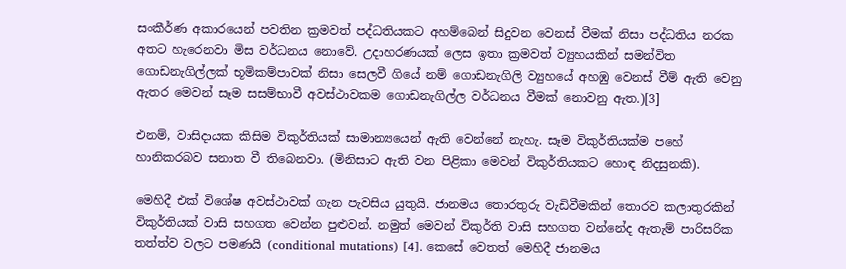සංකීර්ණ අකාරයෙන් පවතින ක්‍රමවත් පද්ධතියකට අහම්බෙන් සිදුවන වෙනස් වීමක් නිසා පද්ධතිය නරක අතට හැරෙනවා මිස වර්ධනය නොවේ. උදාහරණයක් ලෙස ඉතා ක්‍රමවත් ව්‍යුහයකින් සමන්විත ගොඩනැගිල්ලක් භූමිකම්පාවක් නිසා සෙලවී ගියේ නම් ගොඩනැගිලි ව්‍යුහයේ අහඹු වෙනස් වීම් ඇති වෙනු ඇතර මෙවන් සෑම සසම්භාවී අවස්ථාවකම ගොඩනැගිල්ල වර්ධනය වීමක් නොවනු ඇත.)[3]

එනම්, වාසිදායක කිසිම විකුර්තියක් සාමාන්‍යයෙන් ඇති වෙන්නේ නැහැ. සෑම විකුර්තියක්ම පහේ හානිකරබව සනාත වී තිබෙනවා. (මිනිසාට ඇති වන පිළිකා මෙවන් විකුර්තියකට හොඳ නිදසුනකි).

මෙහිදී එක් විශේෂ අවස්ථාවක් ගැන පැවසිය යුතුයි. ජානමය තොරතුරු වැඩිවීමකින් තොරව කලාතුරකින් විකුර්තියක් වාසි සහගත වෙන්න පුළුවන්. නමුත් මෙවන් විකුර්ති වාසි සහගත වන්නේද ඇතැම් පාරිසරික තත්ත්ව වලට පමණයි (conditional mutations) [4]. කෙසේ වෙතත් මෙහිදී ජානමය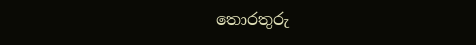තොරතුරු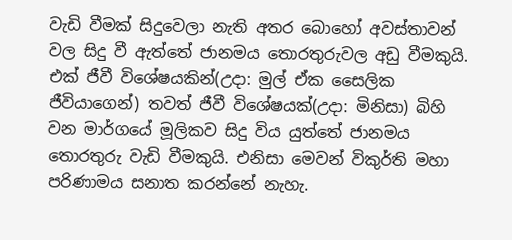වැඩි වීමක් සිදුවෙලා නැති අතර බොහෝ අවස්තාවන් වල සිදු වී ඇත්තේ ජානමය තොරතුරුවල අඩු වීමකුයි. එක් ජීවී විශේෂයකින්(උදා: මුල් ඒක සෛලික ජීවියාගෙන්) තවත් ජීවී විශේෂයක්(උදා: මිනිසා) බිහි වන මාර්ගයේ මූලිකව සිදු විය යුත්තේ ජානමය තොරතුරු වැඩි වීමකුයි. එනිසා මෙවන් විකුර්ති මහා පරිණාමය සනාත කරන්නේ නැහැ.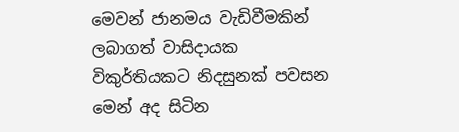මෙවන් ජානමය වැඩිවීමකින් ලබාගත් වාසිදායක විකුර්තියකට නිදසුනක් පවසන මෙන් අද සිටින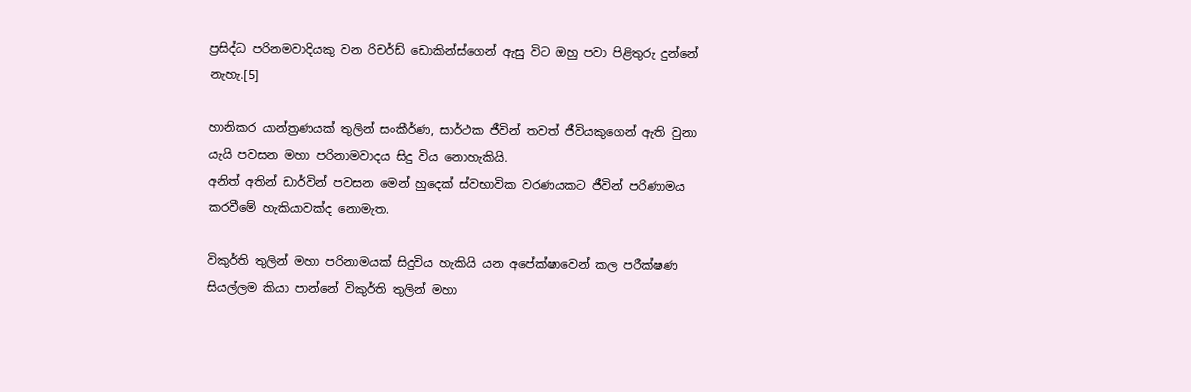ප්‍රසිද්ධ පරිනමවාදියකු වන රිචර්ඩ් ඩොකින්ස්ගෙන් ඇසු විට ඔහු පවා පිළිතුරු දුන්නේ නැහැ.[5]

හානිකර යාන්ත්‍රණයක් තුලින් සංකීර්ණ, සාර්ථක ජීවින් තවත් ජීවියකුගෙන් ඇති වුනා යැයි පවසන මහා පරිනාමවාදය සිදු විය නොහැකියි.
අනිත් අතින් ඩාර්වින් පවසන මෙන් හුදෙක් ස්වභාවික වරණයකට ජීවින් පරිණාමය කරවීමේ හැකියාවක්ද නොමැත.

විකුර්ති තුලින් මහා පරිනාමයක් සිදුවිය හැකියි යන අපේක්ෂාවෙන් කල පරීක්ෂණ සියල්ලම කියා පාන්නේ විකුර්ති තුලින් මහා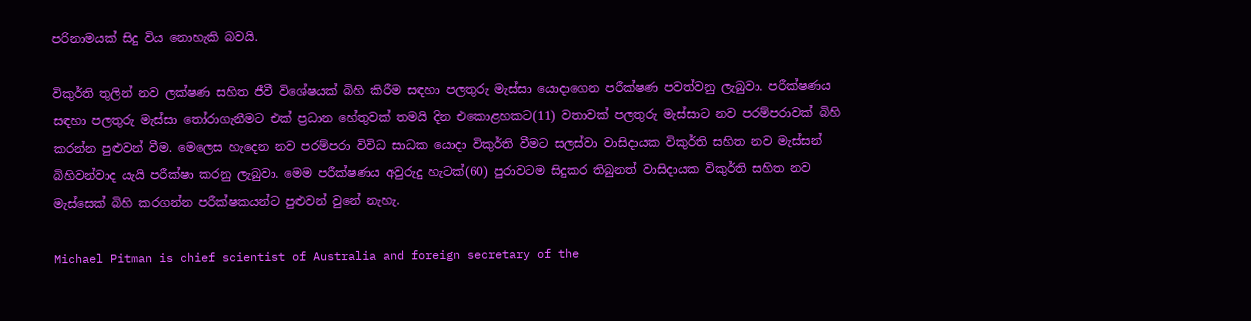පරිනාමයක් සිදු විය නොහැකි බවයි.

විකුර්ති තුලින් නව ලක්ෂණ සහිත ජීවී විශේෂයක් බිහි කිරීම සඳහා පලතුරු මැස්සා යොදාගෙන පරීක්ෂණ පවත්වනු ලැබුවා. පරීක්ෂණය සඳහා පලතුරු මැස්සා තෝරාගැනීමට එක් ප්‍රධාන හේතුවක් තමයි දින එකොළහකට(11) වතාවක් පලතුරු මැස්සාට නව පරම්පරාවක් බිහි කරන්න පුළුවන් වීම. මෙලෙස හැදෙන නව පරම්පරා විවිධ සාධක යොදා විකුර්ති වීමට සලස්වා වාසිදායක විකුර්ති සහිත නව මැස්සන් බිහිවන්වාද යැයි පරීක්ෂා කරනු ලැබුවා. මෙම පරීක්ෂණය අවුරුදු හැටක්(60) පුරාවටම සිදුකර තිබුනත් වාසිදායක විකුර්ති සහිත නව මැස්සෙක් බිහි කරගන්න පරීක්ෂකයන්ට පුළුවන් වුනේ නැහැ.

Michael Pitman is chief scientist of Australia and foreign secretary of the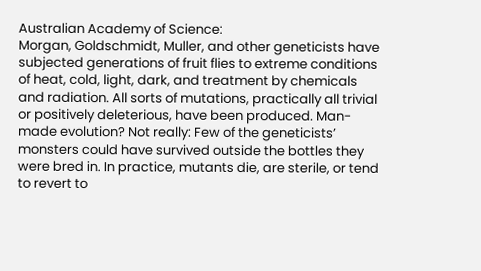Australian Academy of Science:
Morgan, Goldschmidt, Muller, and other geneticists have subjected generations of fruit flies to extreme conditions of heat, cold, light, dark, and treatment by chemicals and radiation. All sorts of mutations, practically all trivial or positively deleterious, have been produced. Man-made evolution? Not really: Few of the geneticists’ monsters could have survived outside the bottles they were bred in. In practice, mutants die, are sterile, or tend to revert to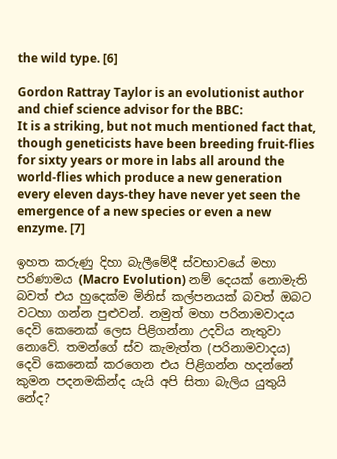the wild type. [6]

Gordon Rattray Taylor is an evolutionist author and chief science advisor for the BBC:
It is a striking, but not much mentioned fact that, though geneticists have been breeding fruit-flies for sixty years or more in labs all around the world-flies which produce a new generation every eleven days-they have never yet seen the emergence of a new species or even a new enzyme. [7]

ඉහත කරුණු දිහා බැලීමේදී ස්වභාවයේ මහා පරිණාමය (Macro Evolution) නම් දෙයක් නොමැති බවත් එය හුදෙක්ම මිනිස් කල්පනයක් බවත් ඔබට වටහා ගන්න පුළුවන්. නමුත් මහා පරිනාමවාදය දෙවි කෙනෙක් ලෙස පිළිගන්නා උදවිය නැතුවා නොවේ. තමන්ගේ ස්ව කැමැත්ත (පරිනාමවාදය) දෙවි කෙනෙක් කරගෙන එය පිළිගන්න හදන්නේ කුමන පදනමකින්ද යැයි අපි සිතා බැලිය යුතුයි නේද?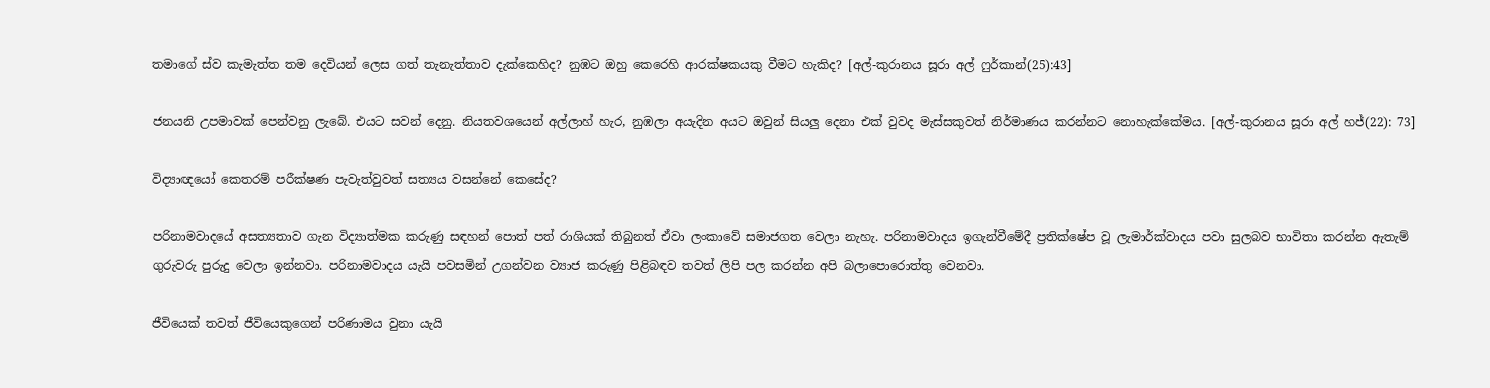තමාගේ ස්ව කැමැත්ත තම දෙවියන් ලෙස ගත් තැනැත්තාව දැක්කෙහිද? නුඹට ඔහු කෙරෙහි ආරක්ෂකයකු වීමට හැකිද? [අල්-කුරානය සූරා අල් ෆුර්කාන්(25):43]

ජනයනි උපමාවක් පෙන්වනු ලැබේ. එයට සවන් දෙනු. නියතවශයෙන් අල්ලාහ් හැර, නුඹලා අයැදින අයට ඔවුන් සියලු දෙනා එක් වුවද මැස්සකුවත් නිර්මාණය කරන්නට නොහැක්කේමය. [අල්-කුරානය සූරා අල් හජ්(22): 73]

විද්‍යාඥයෝ කෙතරම් පරීක්ෂණ පැවැත්වුවත් සත්‍යය වසන්නේ කෙසේද?

පරිනාමවාදයේ අසත්‍යතාව ගැන විද්‍යාත්මක කරුණු සඳහන් පොත් පත් රාශියක් තිබුනත් ඒවා ලංකාවේ සමාජගත වෙලා නැහැ. පරිනාමවාදය ඉගැන්වීමේදී ප්‍රතික්ෂේප වූ ලැමාර්ක්වාදය පවා සුලබව භාවිතා කරන්න ඇතැම් ගුරුවරු පුරුදු වෙලා ඉන්නවා. පරිනාමවාදය යැයි පවසමින් උගන්වන ව්‍යාජ කරුණු පිළිබඳව තවත් ලිපි පල කරන්න අපි බලාපොරොත්තු වෙනවා.

ජීවියෙක් තවත් ජීවියෙකුගෙන් පරිණාමය වුනා යැයි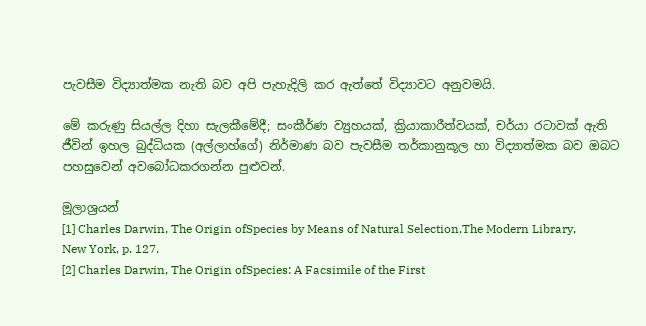පැවසීම විද්‍යාත්මක නැති බව අපි පැහැදිලි කර ඇත්තේ විද්‍යාවට අනුවමයි.

මේ කරුණු සියල්ල දිහා සැලකීමේදී; සංකීර්ණ ව්‍යුහයක්, ක්‍රියාකාරීත්වයක්, චර්යා රටාවක් ඇති ජීවින් ඉහල බුද්ධියක (අල්ලාහ්ගේ) නිර්මාණ බව පැවසීම තර්කානුකූල හා විද්‍යාත්මක බව ඔබට පහසුවෙන් අවබෝධකරගන්න පුළුවන්.

මූලාශ්‍රයන්
[1] Charles Darwin, The Origin ofSpecies by Means of Natural Selection,The Modern Library, New York, p. 127.
[2] Charles Darwin, The Origin ofSpecies: A Facsimile of the First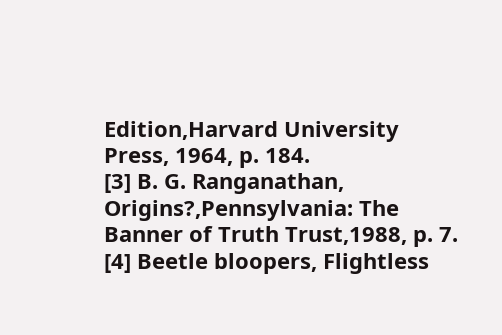Edition,Harvard University Press, 1964, p. 184.
[3] B. G. Ranganathan, Origins?,Pennsylvania: The Banner of Truth Trust,1988, p. 7.
[4] Beetle bloopers, Flightless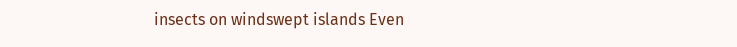insects on windswept islands Even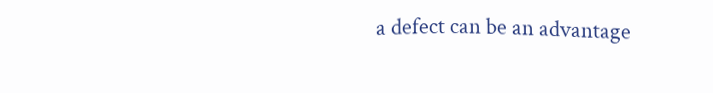a defect can be an advantage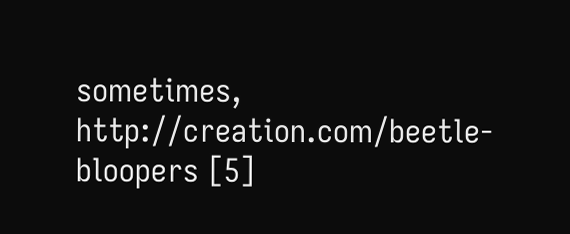sometimes, http://creation.com/beetle-bloopers [5]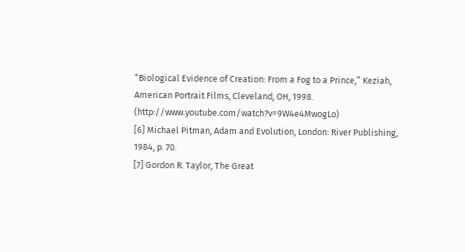“Biological Evidence of Creation: From a Fog to a Prince,” Keziah, American Portrait Films, Cleveland, OH, 1998. (http://www.youtube.com/watch?v=9W4e4MwogLo)
[6] Michael Pitman, Adam and Evolution, London: River Publishing, 1984, p. 70.
[7] Gordon R. Taylor, The Great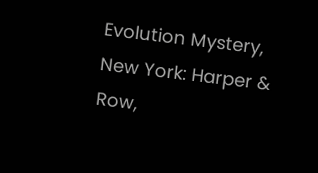Evolution Mystery, New York: Harper & Row,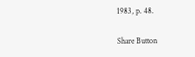1983, p. 48.

Share Button